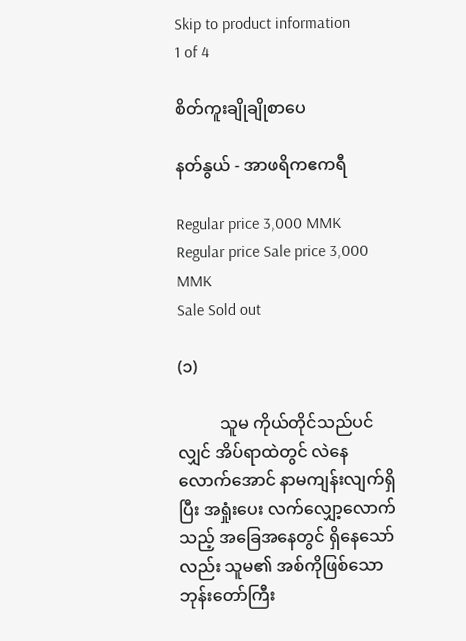Skip to product information
1 of 4

စိတ်ကူးချိုချိုစာပေ

နတ်နွယ် - အာဖရိကဧကရီ

Regular price 3,000 MMK
Regular price Sale price 3,000 MMK
Sale Sold out

(၁)

          သူမ ကိုယ်တိုင်သည်ပင်လျှင် အိပ်ရာထဲတွင် လဲနေလောက်အောင် နာမကျန်းလျက်ရှိပြီး အရှုံးပေး လက်လျှော့လောက်သည့် အခြေအနေတွင် ရှိနေသော်လည်း သူမ၏ အစ်ကိုဖြစ်သော ဘုန်းတော်ကြီး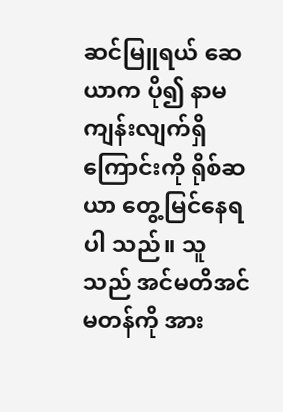ဆင်မြူရယ် ဆေယာက ပို၍ နာမကျန်းလျက်ရှိကြောင်းကို ရိုစ်ဆယာ တွေ့မြင်နေရပါ သည်။ သူသည် အင်မတိအင်မတန်ကို အား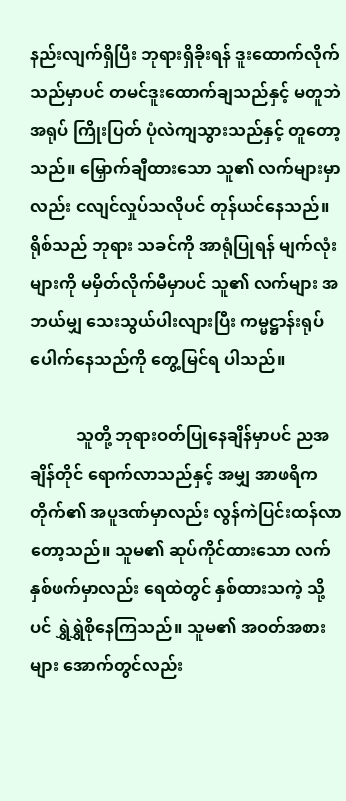နည်းလျက်ရှိပြီး ဘုရားရှိခိုးရန် ဒူးထောက်လိုက်သည်မှာပင် တမင်ဒူးထောက်ချသည်နှင့် မတူဘဲ အရုပ် ကြိုးပြတ် ပုံလဲကျသွားသည်နှင့် တူတော့သည်။ မြှောက်ချီထားသော သူ၏ လက်များမှာလည်း ငလျင်လှုပ်သလိုပင် တုန်ယင်နေသည်။ ရိုစ်သည် ဘုရား သခင်ကို အာရုံပြုရန် မျက်လုံးများကို မမှိတ်လိုက်မီမှာပင် သူ၏ လက်များ အဘယ်မျှ သေးသွယ်ပါးလျားပြီး ကမ္မဋ္ဌာန်းရုပ်ပေါက်နေသည်ကို တွေ့မြင်ရ ပါသည်။

           သူတို့ ဘုရားဝတ်ပြုနေချိန်မှာပင် ညအချိန်တိုင် ရောက်လာသည်နှင့် အမျှ အာဖရိကတိုက်၏ အပူဒဏ်မှာလည်း လွန်ကဲပြင်းထန်လာတော့သည်။ သူမ၏ ဆုပ်ကိုင်ထားသော လက်နှစ်ဖက်မှာလည်း ရေထဲတွင် နှစ်ထားသကဲ့ သို့ပင် ရွှဲရွှဲစိုနေကြသည်။ သူမ၏ အဝတ်အစားများ အောက်တွင်လည်း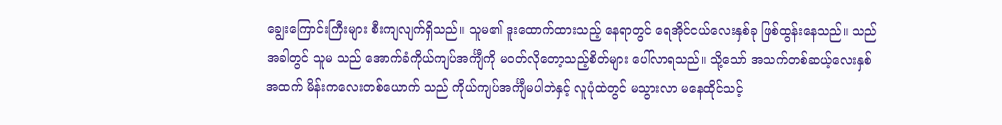ချွေးကြောင်းကြီးများ စီးကျလျက်ရှိသည်။ သူမ၏ ဒူးထောက်ထားသည့် နေရာတွင် ရေအိုင်ငယ်လေးနှစ်ခု ဖြစ်ထွန်းနေသည်။ သည်အခါတွင် သူမ သည် အောက်ခံကိုယ်ကျပ်အင်္ကျီကို မဝတ်လိုတော့သည့်စိတ်များ ပေါ်လာရသည်။ သို့သော် အသက်တစ်ဆယ့်လေးနှစ်အထက် မိန်းကလေးတစ်ယောက် သည် ကိုယ်ကျပ်အင်္ကျီမပါဘဲနှင့် လူပုံထဲတွင် မသွားလာ မနေထိုင်သင့်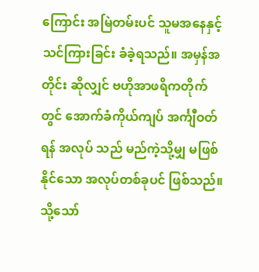ကြောင်း အမြဲတမ်းပင် သူမအနေနှင့် သင်ကြားခြင်း ခံခဲ့ရသည်။ အမှန်အတိုင်း ဆိုလျှင် ဗဟိုအာဖရိကတိုက်တွင် အောက်ခံကိုယ်ကျပ် အင်္ကျီဝတ်ရန် အလုပ် သည် မည်ကဲ့သို့မျှ မဖြစ်နိုင်သော အလုပ်တစ်ခုပင် ဖြစ်သည်။ သို့သော်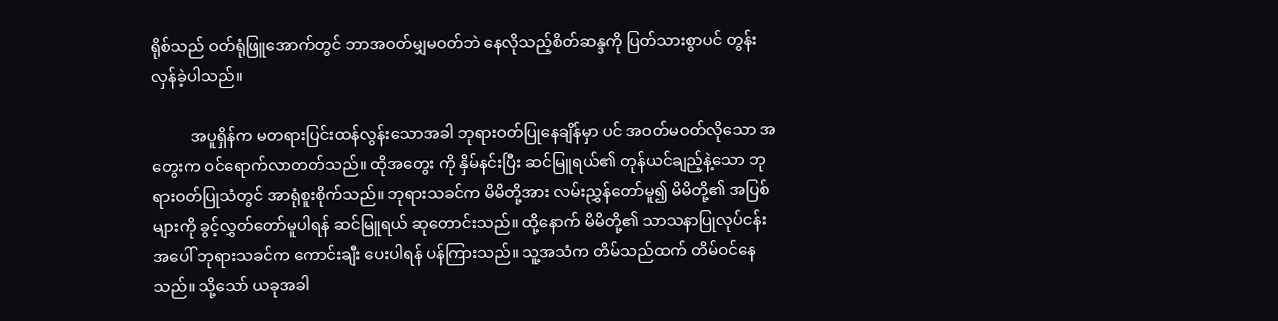ရိုစ်သည် ဝတ်ရုံဖြူအောက်တွင် ဘာအဝတ်မျှမဝတ်ဘဲ နေလိုသည့်စိတ်ဆန္ဒကို ပြတ်သားစွာပင် တွန်းလှန်ခဲ့ပါသည်။

          အပူရှိန်က မတရားပြင်းထန်လွန်းသောအခါ ဘုရားဝတ်ပြုနေချိန်မှာ ပင် အဝတ်မဝတ်လိုသော အတွေးက ဝင်ရောက်လာတတ်သည်။ ထိုအတွေး ကို နှိမ်နင်းပြီး ဆင်မြူရယ်၏ တုန်ယင်ချည့်နဲ့သော ဘုရားဝတ်ပြုသံတွင် အာရုံစူးစိုက်သည်။ ဘုရားသခင်က မိမိတို့အား လမ်းညွှန်တော်မူ၍ မိမိတို့၏ အပြစ်များကို ခွင့်လွှတ်တော်မူပါရန် ဆင်မြူရယ် ဆုတောင်းသည်။ ထို့နောက် မိမိတို့၏ သာသနာပြုလုပ်ငန်းအပေါ် ဘုရားသခင်က ကောင်းချီး ပေးပါရန် ပန်ကြားသည်။ သူ့အသံက တိမ်သည်ထက် တိမ်ဝင်နေသည်။ သို့သော် ယခုအခါ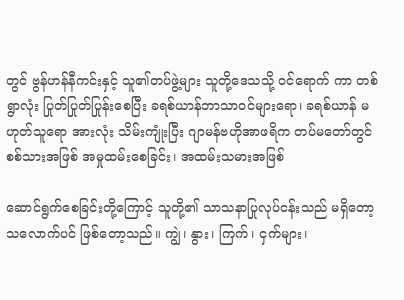တွင် ဗွန်ဟန်နီကင်းနှင့် သူ၏တပ်ဖွဲ့များ သူတို့ဒေသသို့ ဝင်ရောက် ကာ တစ်ရွာလုံး ပြုတ်ပြုတ်ပြုန်းစေပြီး ခရစ်ယာန်ဘာသာဝင်များရော၊ ခရစ်ယာန် မဟုတ်သူရော အားလုံး သိမ်းကျုံးပြီး ဂျာမန်ဗဟိုအာဖရိက တပ်မတော်တွင် စစ်သားအဖြစ် အမှုထမ်းစေခြင်း၊ အထမ်းသမားအဖြစ်

ဆောင်ရွက်စေခြင်းတို့ကြောင့် သူတို့၏ သာသနာပြုလုပ်ငန်းသည် မရှိတော့ သလောက်ပင် ဖြစ်တော့သည်။ ကျွဲ၊ နွား၊ ကြက်၊ ငှက်များ၊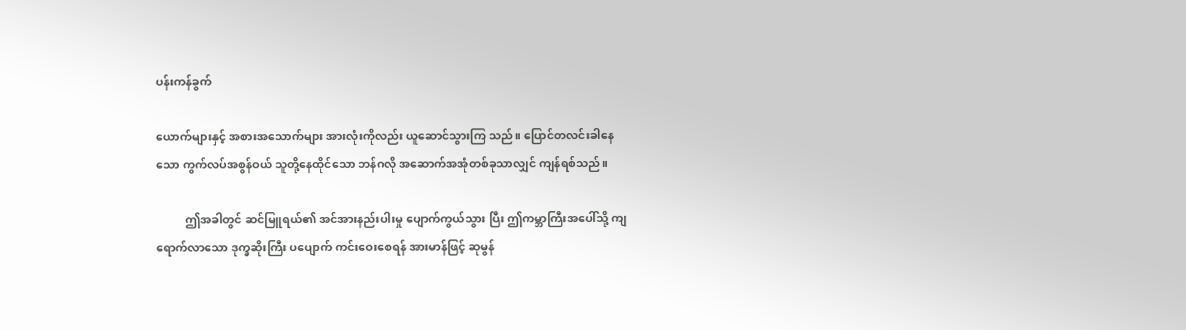ပန်းကန်ခွက်

ယောက်များနှင့် အစားအသောက်များ အားလုံးကိုလည်း ယူဆောင်သွားကြ သည်။ ပြောင်တလင်းခါနေသော ကွက်လပ်အစွန်ဝယ် သူတို့နေထိုင်သော ဘန်ဂလို အဆောက်အအုံတစ်ခုသာလျှင် ကျန်ရစ်သည်။

          ဤအခါတွင် ဆင်မြူရယ်၏ အင်အားနည်းပါးမှု ပျောက်ကွယ်သွား ပြီး ဤကမ္ဘာကြီးအပေါ်သို့ ကျရောက်လာသော ဒုက္ခဆိုးကြီး ပပျောက် ကင်းဝေးစေရန် အားမာန်ဖြင့် ဆုမွန်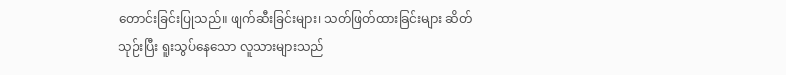တောင်းခြင်းပြုသည်။ ဖျက်ဆီးခြင်းများ၊ သတ်ဖြတ်ထားခြင်းများ ဆိတ်သုဉ်းပြီး ရူးသွပ်နေသော လူသားများသည်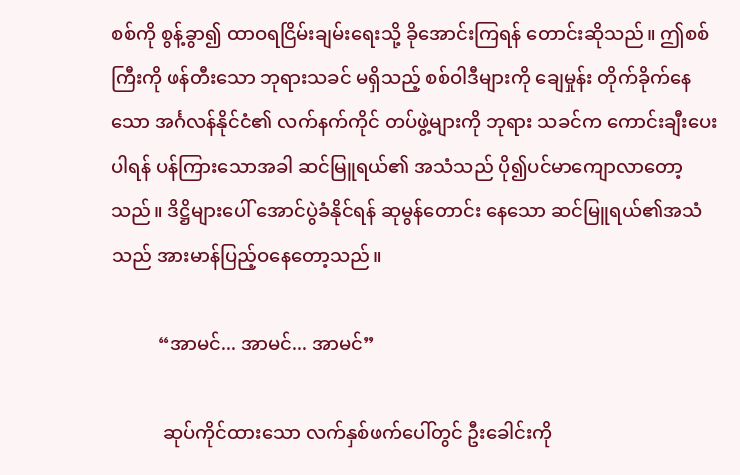စစ်ကို စွန့်ခွာ၍ ထာဝရငြိမ်းချမ်းရေးသို့ ခိုအောင်းကြရန် တောင်းဆိုသည်။ ဤစစ်ကြီးကို ဖန်တီးသော ဘုရားသခင် မရှိသည့် စစ်ဝါဒီများကို ချေမှုန်း တိုက်ခိုက်နေသော အင်္ဂလန်နိုင်ငံ၏ လက်နက်ကိုင် တပ်ဖွဲ့များကို ဘုရား သခင်က ကောင်းချီးပေးပါရန် ပန်ကြားသောအခါ ဆင်မြူရယ်၏ အသံသည် ပို၍ပင်မာကျောလာတော့သည်။ ဒိဋ္ဌိများပေါ် အောင်ပွဲခံနိုင်ရန် ဆုမွန်တောင်း နေသော ဆင်မြူရယ်၏အသံသည် အားမာန်ပြည့်ဝနေတော့သည်။

          “အာမင်... အာမင်... အာမင်”

           ဆုပ်ကိုင်ထားသော လက်နှစ်ဖက်ပေါ်တွင် ဦးခေါင်းကို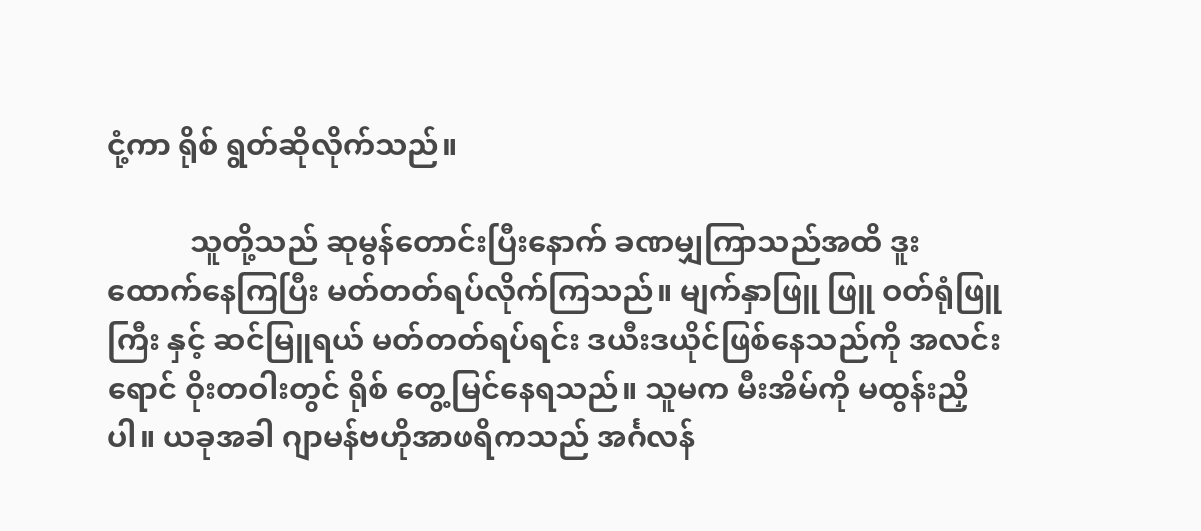ငုံ့ကာ ရိုစ် ရွတ်ဆိုလိုက်သည်။

           သူတို့သည် ဆုမွန်တောင်းပြီးနောက် ခဏမျှကြာသည်အထိ ဒူး ထောက်နေကြပြီး မတ်တတ်ရပ်လိုက်ကြသည်။ မျက်နှာဖြူ ဖြူ ဝတ်ရုံဖြူကြီး နှင့် ဆင်မြူရယ် မတ်တတ်ရပ်ရင်း ဒယီးဒယိုင်ဖြစ်နေသည်ကို အလင်းရောင် ဝိုးတဝါးတွင် ရိုစ် တွေ့မြင်နေရသည်။ သူမက မီးအိမ်ကို မထွန်းညှိပါ။ ယခုအခါ ဂျာမန်ဗဟိုအာဖရိကသည် အင်္ဂလန်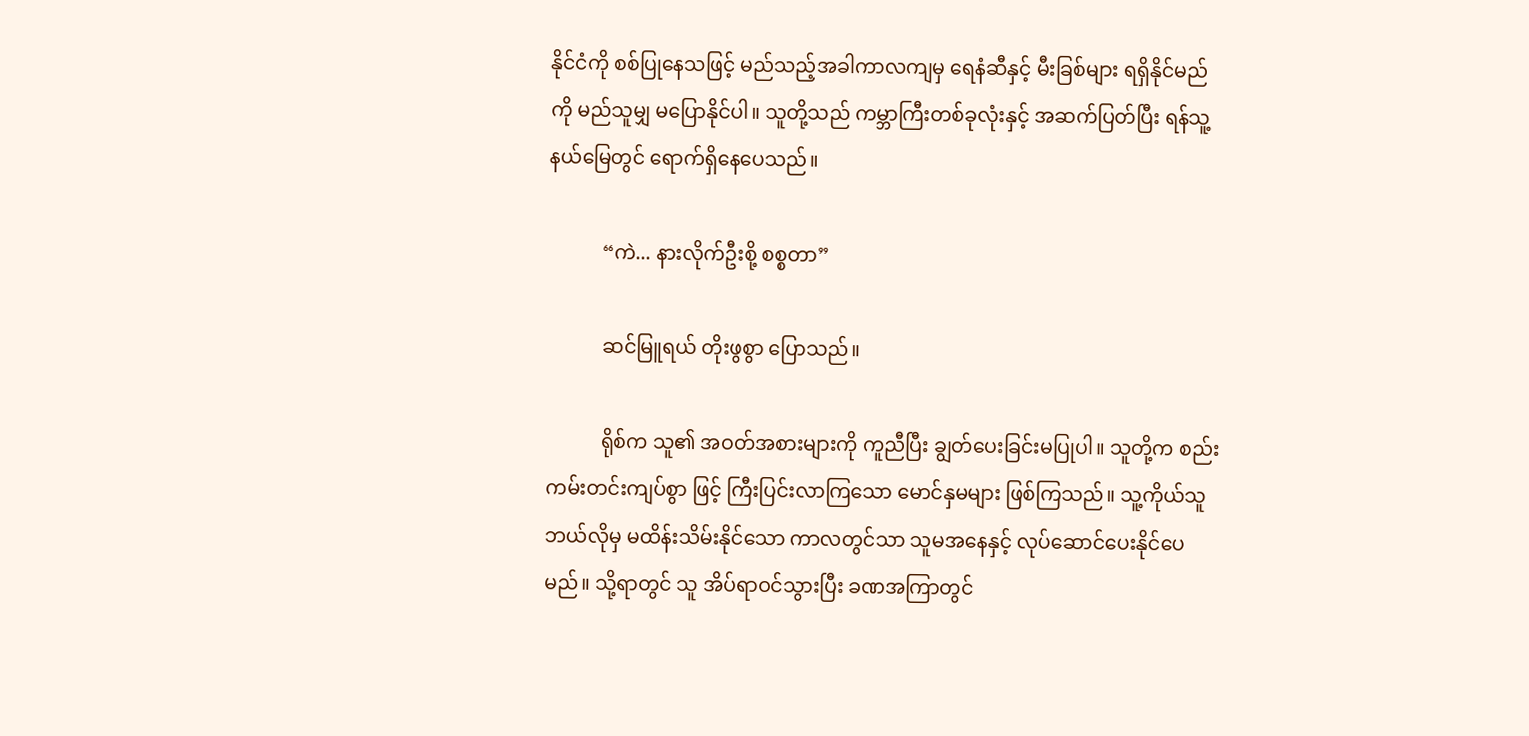နိုင်ငံကို စစ်ပြုနေသဖြင့် မည်သည့်အခါကာလကျမှ ရေနံဆီနှင့် မီးခြစ်များ ရရှိနိုင်မည်ကို မည်သူမျှ မပြောနိုင်ပါ။ သူတို့သည် ကမ္ဘာကြီးတစ်ခုလုံးနှင့် အဆက်ပြတ်ပြီး ရန်သူ့ နယ်မြေတွင် ရောက်ရှိနေပေသည်။

           “ကဲ... နားလိုက်ဦးစို့ စစ္စတာ”

           ဆင်မြူရယ် တိုးဖွစွာ ပြောသည်။

           ရိုစ်က သူ၏ အဝတ်အစားများကို ကူညီပြီး ချွတ်ပေးခြင်းမပြုပါ။ သူတို့က စည်းကမ်းတင်းကျပ်စွာ ဖြင့် ကြီးပြင်းလာကြသော မောင်နှမများ ဖြစ်ကြသည်။ သူ့ကိုယ်သူ ဘယ်လိုမှ မထိန်းသိမ်းနိုင်သော ကာလတွင်သာ သူမအနေနှင့် လုပ်ဆောင်ပေးနိုင်ပေမည်။ သို့ရာတွင် သူ အိပ်ရာဝင်သွားပြီး ခဏအကြာတွင်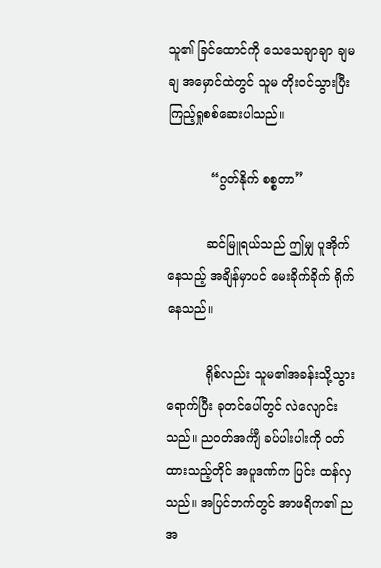သူ၏ ခြင်ထောင်ကို သေသေချာချာ ချမချ အမှောင်ထဲတွင် သူမ တိုးဝင်သွားပြီး ကြည့်ရှုစစ်ဆေးပါသည်။

           “ဂွတ်နိုက် စစ္စတာ”

          ဆင်မြူရယ်သည် ဤမျှ ပူအိုက်နေသည့် အချိန်မှာပင် မေးခိုက်ခိုက် ရိုက်နေသည်။

          ရိုစ်လည်း သူမ၏အခန်းသို့သွားရောက်ပြီး ခုတင်ပေါ်တွင် လဲလျောင်း သည်။ ညဝတ်အင်္ကျီ ခပ်ပါးပါးကို ဝတ်ထားသည့်တိုင် အပူဒဏ်က ပြင်း ထန်လှသည်။ အပြင်ဘက်တွင် အာဖရိက၏ ညအ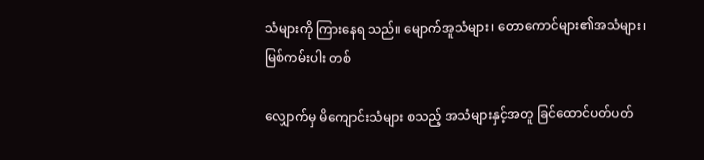သံများကို ကြားနေရ သည်။ မျောက်အူသံများ၊ တောကောင်များ၏အသံများ၊ မြစ်ကမ်းပါး တစ်

လျှောက်မှ မိကျောင်းသံများ စသည့် အသံများနှင့်အတူ ခြင်ထောင်ပတ်ပတ်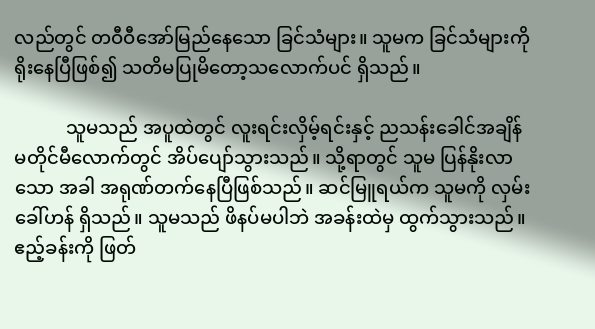လည်တွင် တဝီဝီအော်မြည်နေသော ခြင်သံများ။ သူမက ခြင်သံများကို ရိုးနေပြီဖြစ်၍ သတိမပြုမိတော့သလောက်ပင် ရှိသည်။

           သူမသည် အပူထဲတွင် လူးရင်းလှိမ့်ရင်းနှင့် ညသန်းခေါင်အချိန် မတိုင်မီလောက်တွင် အိပ်ပျော်သွားသည်။ သို့ရာတွင် သူမ ပြန်နိုးလာသော အခါ အရုဏ်တက်နေပြီဖြစ်သည်။ ဆင်မြူရယ်က သူမကို လှမ်းခေါ်ဟန် ရှိသည်။ သူမသည် ဖိနပ်မပါဘဲ အခန်းထဲမှ ထွက်သွားသည်။ ဧည့်ခန်းကို ဖြတ်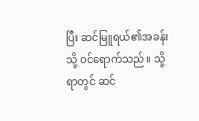ပြီး ဆင်မြူရယ်၏အခန်းသို့ ဝင်ရောက်သည်။ သို့ရာတွင် ဆင်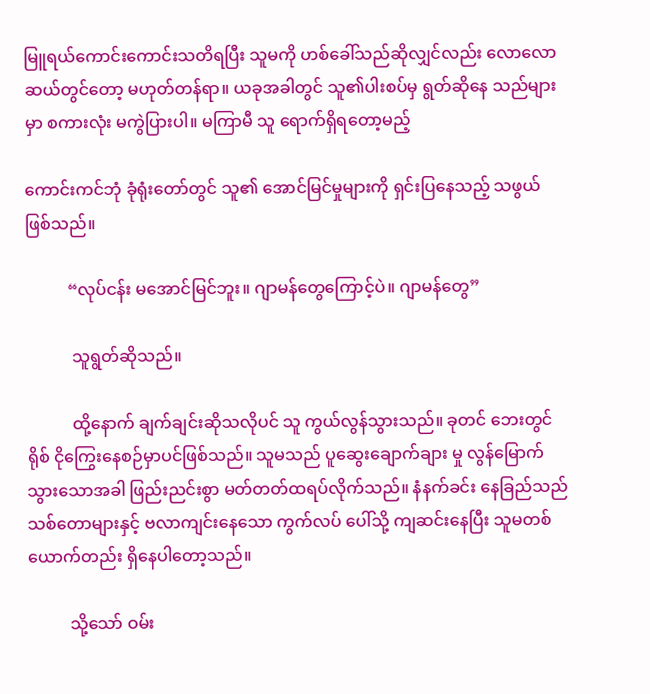မြူရယ်ကောင်းကောင်းသတိရပြီး သူမကို ဟစ်ခေါ်သည်ဆိုလျှင်လည်း လောလော ဆယ်တွင်တော့ မဟုတ်တန်ရာ။ ယခုအခါတွင် သူ၏ပါးစပ်မှ ရွတ်ဆိုနေ သည်များမှာ စကားလုံး မကွဲပြားပါ။ မကြာမီ သူ ရောက်ရှိရတော့မည့်

ကောင်းကင်ဘုံ ခုံရုံးတော်တွင် သူ၏ အောင်မြင်မှုများကို ရှင်းပြနေသည့် သဖွယ် ဖြစ်သည်။

          “လုပ်ငန်း မအောင်မြင်ဘူး။ ဂျာမန်တွေကြောင့်ပဲ။ ဂျာမန်တွေ”

           သူရွတ်ဆိုသည်။

           ထို့နောက် ချက်ချင်းဆိုသလိုပင် သူ ကွယ်လွန်သွားသည်။ ခုတင် ဘေးတွင် ရိုစ် ငိုကြွေးနေစဉ်မှာပင်ဖြစ်သည်။ သူမသည် ပူဆွေးချောက်ချား မှု လွန်မြောက်သွားသောအခါ ဖြည်းညင်းစွာ မတ်တတ်ထရပ်လိုက်သည်။ နံနက်ခင်း နေခြည်သည် သစ်တောများနှင့် ဗလာကျင်းနေသော ကွက်လပ် ပေါ်သို့ ကျဆင်းနေပြီး သူမတစ်ယောက်တည်း ရှိနေပါတော့သည်။

          သို့သော် ဝမ်း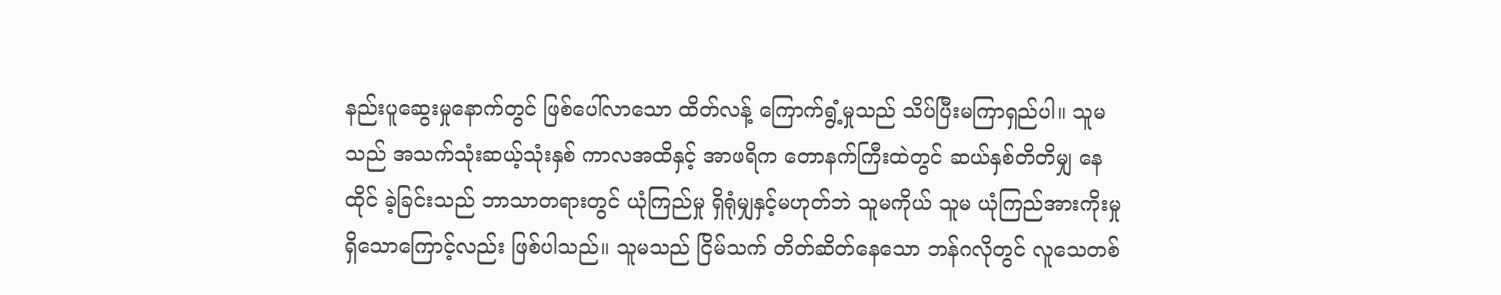နည်းပူဆွေးမှုနောက်တွင် ဖြစ်ပေါ်လာသော ထိတ်လန့် ကြောက်ရွံ့မှုသည် သိပ်ပြီးမကြာရှည်ပါ။ သူမသည် အသက်သုံးဆယ့်သုံးနှစ် ကာလအထိနှင့် အာဖရိက တောနက်ကြီးထဲတွင် ဆယ်နှစ်တိတိမျှ နေထိုင် ခဲ့ခြင်းသည် ဘာသာတရားတွင် ယုံကြည်မှု ရှိရုံမျှနှင့်မဟုတ်ဘဲ သူမကိုယ် သူမ ယုံကြည်အားကိုးမှု ရှိသောကြောင့်လည်း ဖြစ်ပါသည်။ သူမသည် ငြိမ်သက် တိတ်ဆိတ်နေသော ဘန်ဂလိုတွင် လူသေတစ်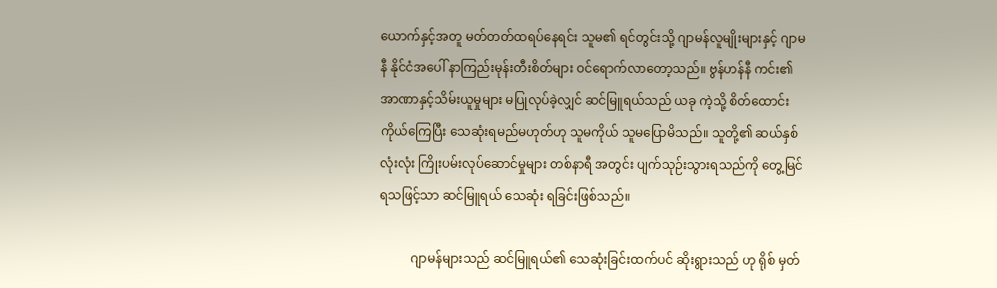ယောက်နှင့်အတူ မတ်တတ်ထရပ်နေရင်း သူမ၏ ရင်တွင်းသို့ ဂျာမန်လူမျိုးများနှင့် ဂျာမနီ နိုင်ငံအပေါ် နာကြည်းမုန်းတီးစိတ်များ ဝင်ရောက်လာတော့သည်။ ဗွန်ဟန်နီ ကင်း၏ အာဏာနှင့်သိမ်းယူမှုများ မပြုလုပ်ခဲ့လျှင် ဆင်မြူရယ်သည် ယခု ကဲ့သို့ စိတ်ထောင်းကိုယ်ကြေပြီး သေဆုံးရမည်မဟုတ်ဟု သူမကိုယ် သူမပြောမိသည်။ သူတို့၏ ဆယ်နှစ်လုံးလုံး ကြိုးပမ်းလုပ်ဆောင်မှုများ တစ်နာရီ အတွင်း ပျက်သုဉ်းသွားရသည်ကို တွေ့မြင်ရသဖြင့်သာ ဆင်မြူရယ် သေဆုံး ရခြင်းဖြစ်သည်။

          ဂျာမန်များသည် ဆင်မြူရယ်၏ သေဆုံးခြင်းထက်ပင် ဆိုးရွားသည် ဟု ရိုစ် မှတ်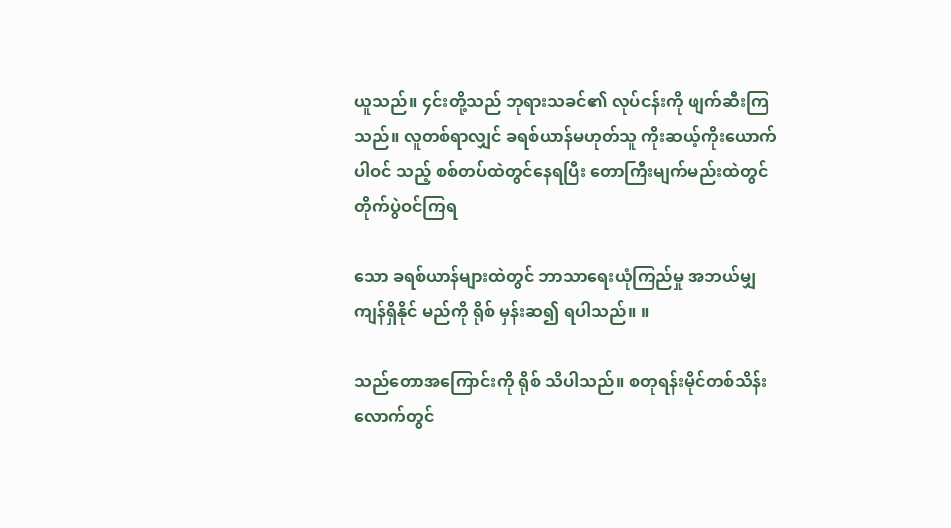ယူသည်။ ၄င်းတို့သည် ဘုရားသခင်၏ လုပ်ငန်းကို ဖျက်ဆီးကြ သည်။ လူတစ်ရာလျှင် ခရစ်ယာန်မဟုတ်သူ ကိုးဆယ့်ကိုးယောက် ပါဝင် သည့် စစ်တပ်ထဲတွင်နေရပြီး တောကြီးမျက်မည်းထဲတွင် တိုက်ပွဲဝင်ကြရ

သော ခရစ်ယာန်များထဲတွင် ဘာသာရေးယုံကြည်မှု အဘယ်မျှ ကျန်ရှိနိုင် မည်ကို ရိုစ် မှန်းဆ၍ ရပါသည်။ ။

သည်တောအကြောင်းကို ရိုစ် သိပါသည်။ စတုရန်းမိုင်တစ်သိန်း လောက်တွင်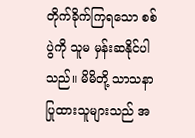တိုက်ခိုက်ကြရသော စစ်ပွဲကို သူမ မှန်းဆနိုင်ပါသည်။ မိမိတို့ သာသနာပြုထားသူများသည် အ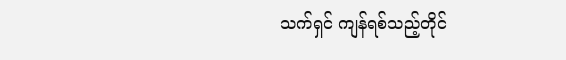သက်ရှင် ကျန်ရစ်သည့်တိုင်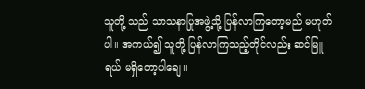သူတို့ သည် သာသနာပြုအဖွဲ့သို့ ပြန်လာကြတော့မည် မဟုတ်ပါ။ အကယ်၍ သူတို့ ပြန်လာကြသည့်တိုင်လည်း ဆင်မြူရယ် မရှိတော့ပါချေ။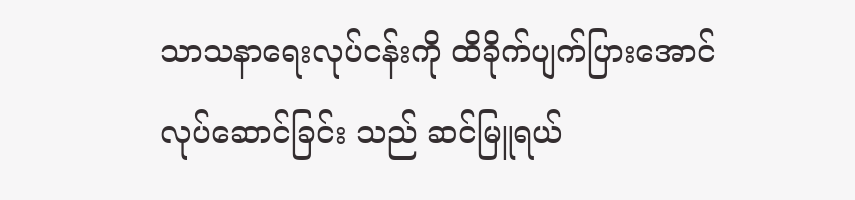သာသနာရေးလုပ်ငန်းကို ထိခိုက်ပျက်ပြားအောင် လုပ်ဆောင်ခြင်း သည် ဆင်မြူရယ်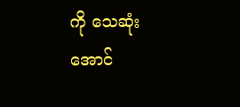ကို သေဆုံးအောင်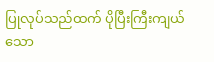ပြုလုပ်သည်ထက် ပိုပြီးကြီးကျယ်သော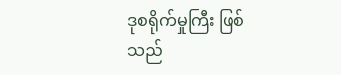ဒုစရိုက်မှုကြီး ဖြစ်သည်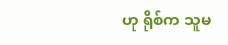ဟု ရိုစ်က သူမ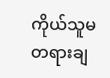ကိုယ်သူမ တရားချ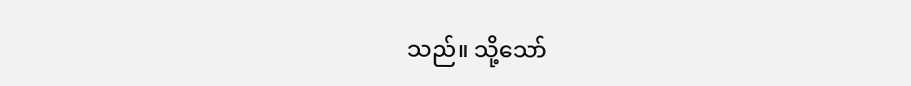သည်။ သို့သော်